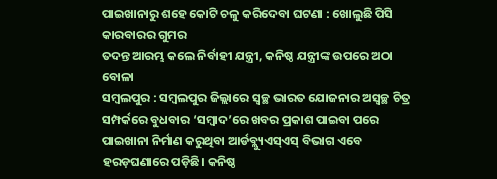ପାଇଖାନାରୁ ଶହେ କୋଟି ଚଳୁ କରିଦେବା ଘଟଣା : ଖୋଲୁଛି ପିସି କାରବାରର ଗୁମର
ତଦନ୍ତ ଆରମ୍ଭ କଲେ ନିର୍ବାହୀ ଯନ୍ତ୍ରୀ, କନିଷ୍ଠ ଯନ୍ତ୍ରୀଙ୍କ ଉପରେ ଅଠା ବୋଳା
ସମ୍ବଲପୁର : ସମ୍ବଲପୁର ଜିଲ୍ଲାରେ ସ୍ବଚ୍ଛ ଭାରତ ଯୋଜନାର ଅସ୍ବଚ୍ଛ ଚିତ୍ର ସମ୍ପର୍କରେ ବୁଧବାର ‘ସମ୍ବାଦ’ରେ ଖବର ପ୍ରକାଶ ପାଇବା ପରେ ପାଇଖାନା ନିର୍ମାଣ କରୁଥିବା ଆର୍ଡବ୍ଲ୍ୟୁଏସ୍ଏସ୍ ବିଭାଗ ଏବେ ହରଡ଼ଘଣାରେ ପଡ଼ିଛି। କନିଷ୍ଠ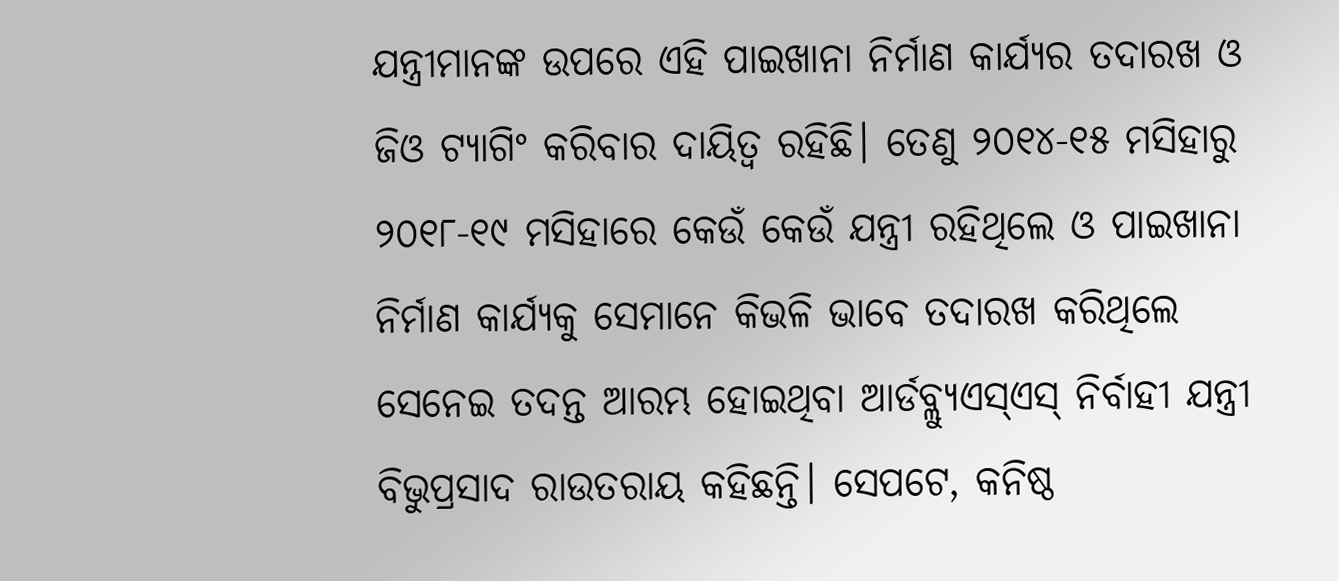ଯନ୍ତ୍ରୀମାନଙ୍କ ଉପରେ ଏହି ପାଇଖାନା ନିର୍ମାଣ କାର୍ଯ୍ୟର ତଦାରଖ ଓ ଜିଓ ଟ୍ୟାଗିଂ କରିବାର ଦାୟିତ୍ବ ରହିଛି। ତେଣୁ ୨୦୧୪-୧୫ ମସିହାରୁ ୨୦୧୮-୧୯ ମସିହାରେ କେଉଁ କେଉଁ ଯନ୍ତ୍ରୀ ରହିଥିଲେ ଓ ପାଇଖାନା ନିର୍ମାଣ କାର୍ଯ୍ୟକୁ ସେମାନେ କିଭଳି ଭାବେ ତଦାରଖ କରିଥିଲେ ସେନେଇ ତଦନ୍ତ ଆରମ୍ଭ ହୋଇଥିବା ଆର୍ଡବ୍ଲ୍ୟୁଏସ୍ଏସ୍ ନିର୍ବାହୀ ଯନ୍ତ୍ରୀ ବିଭୁପ୍ରସାଦ ରାଉତରାୟ କହିଛନ୍ତି। ସେପଟେ, କନିଷ୍ଠ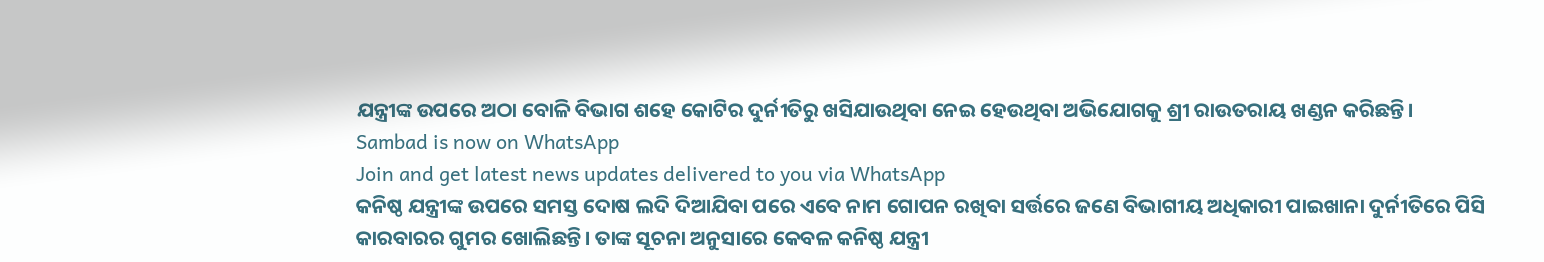ଯନ୍ତ୍ରୀଙ୍କ ଉପରେ ଅଠା ବୋଳି ବିଭାଗ ଶହେ କୋଟିର ଦୁର୍ନୀତିରୁ ଖସିଯାଉଥିବା ନେଇ ହେଉଥିବା ଅଭିଯୋଗକୁ ଶ୍ରୀ ରାଉତରାୟ ଖଣ୍ଡନ କରିଛନ୍ତି।
Sambad is now on WhatsApp
Join and get latest news updates delivered to you via WhatsApp
କନିଷ୍ଠ ଯନ୍ତ୍ରୀଙ୍କ ଉପରେ ସମସ୍ତ ଦୋଷ ଲଦି ଦିଆଯିବା ପରେ ଏବେ ନାମ ଗୋପନ ରଖିବା ସର୍ତ୍ତରେ ଜଣେ ବିଭାଗୀୟ ଅଧିକାରୀ ପାଇଖାନା ଦୁର୍ନୀତିରେ ପିସି କାରବାରର ଗୁମର ଖୋଲିଛନ୍ତି। ତାଙ୍କ ସୂଚନା ଅନୁସାରେ କେବଳ କନିଷ୍ଠ ଯନ୍ତ୍ରୀ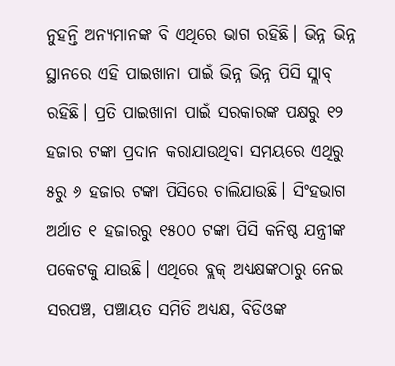ନୁହନ୍ତି ଅନ୍ୟମାନଙ୍କ ବି ଏଥିରେ ଭାଗ ରହିଛି। ଭିନ୍ନ ଭିନ୍ନ ସ୍ଥାନରେ ଏହି ପାଇଖାନା ପାଇଁ ଭିନ୍ନ ଭିନ୍ନ ପିସି ସ୍ଲାବ୍ ରହିଛି। ପ୍ରତି ପାଇଖାନା ପାଇଁ ସରକାରଙ୍କ ପକ୍ଷରୁ ୧୨ ହଜାର ଟଙ୍କା ପ୍ରଦାନ କରାଯାଉଥିବା ସମୟରେ ଏଥିରୁ ୫ରୁ ୬ ହଜାର ଟଙ୍କା ପିସିରେ ଚାଲିଯାଉଛି। ସିଂହଭାଗ ଅର୍ଥାତ ୧ ହଜାରରୁ ୧୫୦୦ ଟଙ୍କା ପିସି କନିଷ୍ଠ ଯନ୍ତ୍ରୀଙ୍କ ପକେଟକୁ ଯାଉଛି। ଏଥିରେ ବ୍ଲକ୍ ଅଧ୍ୟକ୍ଷଙ୍କଠାରୁ ନେଇ ସରପଞ୍ଚ, ପଞ୍ଚାୟତ ସମିତି ଅଧ୍ୟକ୍ଷ, ବିଡିଓଙ୍କ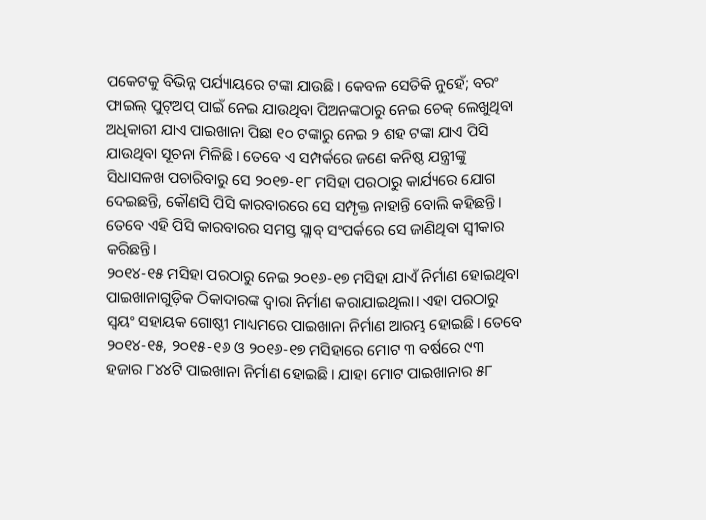ପକେଟକୁ ବିଭିନ୍ନ ପର୍ଯ୍ୟାୟରେ ଟଙ୍କା ଯାଉଛି। କେବଳ ସେତିକି ନୁହେଁ; ବରଂ ଫାଇଲ୍ ପୁଟ୍ଅପ୍ ପାଇଁ ନେଇ ଯାଉଥିବା ପିଅନଙ୍କଠାରୁ ନେଇ ଚେକ୍ ଲେଖୁଥିବା ଅଧିକାରୀ ଯାଏ ପାଇଖାନା ପିଛା ୧୦ ଟଙ୍କାରୁ ନେଇ ୨ ଶହ ଟଙ୍କା ଯାଏ ପିସି ଯାଉଥିବା ସୂଚନା ମିଳିଛି। ତେବେ ଏ ସମ୍ପର୍କରେ ଜଣେ କନିଷ୍ଠ ଯନ୍ତ୍ରୀଙ୍କୁ ସିଧାସଳଖ ପଚାରିବାରୁ ସେ ୨୦୧୭-୧୮ ମସିହା ପରଠାରୁ କାର୍ଯ୍ୟରେ ଯୋଗ ଦେଇଛନ୍ତି, କୌଣସି ପିସି କାରବାରରେ ସେ ସମ୍ପୃକ୍ତ ନାହାନ୍ତି ବୋଲି କହିଛନ୍ତି। ତେବେ ଏହି ପିସି କାରବାରର ସମସ୍ତ ସ୍ଲାବ୍ ସଂପର୍କରେ ସେ ଜାଣିଥିବା ସ୍ବୀକାର କରିଛନ୍ତି।
୨୦୧୪-୧୫ ମସିହା ପରଠାରୁ ନେଇ ୨୦୧୬-୧୭ ମସିହା ଯାଏଁ ନିର୍ମାଣ ହୋଇଥିବା ପାଇଖାନାଗୁଡ଼ିକ ଠିକାଦାରଙ୍କ ଦ୍ବାରା ନିର୍ମାଣ କରାଯାଇଥିଲା। ଏହା ପରଠାରୁ ସ୍ବୟଂ ସହାୟକ ଗୋଷ୍ଠୀ ମାଧ୍ୟମରେ ପାଇଖାନା ନିର୍ମାଣ ଆରମ୍ଭ ହୋଇଛି। ତେବେ ୨୦୧୪-୧୫, ୨୦୧୫-୧୬ ଓ ୨୦୧୬-୧୭ ମସିହାରେ ମୋଟ ୩ ବର୍ଷରେ ୯୩ ହଜାର ୮୪୪ଟି ପାଇଖାନା ନିର୍ମାଣ ହୋଇଛି। ଯାହା ମୋଟ ପାଇଖାନାର ୫୮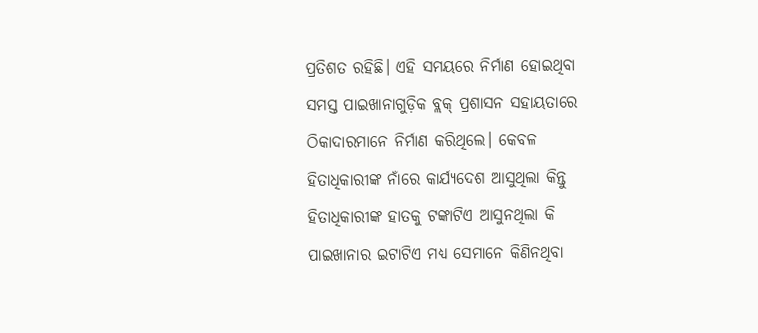ପ୍ରତିଶତ ରହିଛି। ଏହି ସମୟରେ ନିର୍ମାଣ ହୋଇଥିବା ସମସ୍ତ ପାଇଖାନାଗୁଡ଼ିକ ବ୍ଲକ୍ ପ୍ରଶାସନ ସହାୟତାରେ ଠିକାଦାରମାନେ ନିର୍ମାଣ କରିଥିଲେ। କେବଳ ହିତାଧିକାରୀଙ୍କ ନାଁରେ କାର୍ଯ୍ୟଦେଶ ଆସୁଥିଲା କିନ୍ତୁ ହିତାଧିକାରୀଙ୍କ ହାତକୁ ଟଙ୍କାଟିଏ ଆସୁନଥିଲା କି ପାଇଖାନାର ଇଟାଟିଏ ମଧ୍ୟ ସେମାନେ କିଣିନଥିବା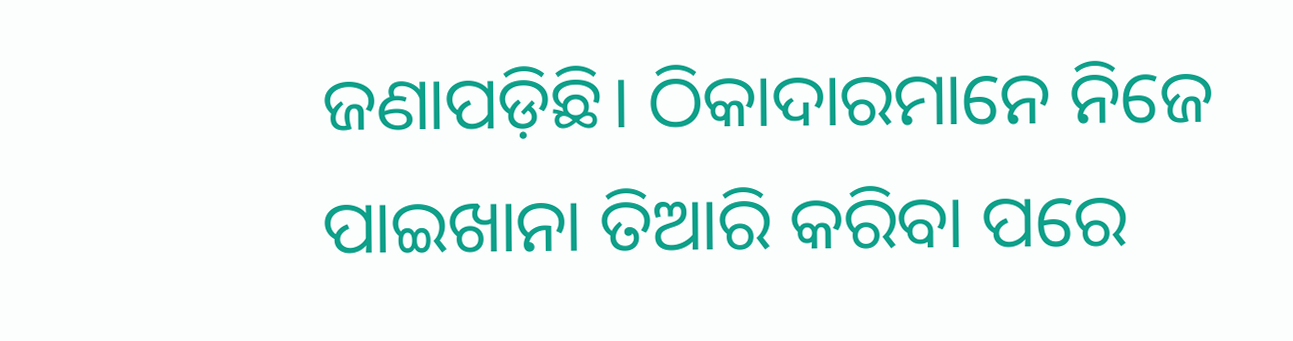ଜଣାପଡ଼ିଛି। ଠିକାଦାରମାନେ ନିଜେ ପାଇଖାନା ତିଆରି କରିବା ପରେ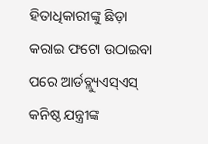ହିତାଧିକାରୀଙ୍କୁ ଛିଡ଼ା କରାଇ ଫଟୋ ଉଠାଇବା ପରେ ଆର୍ଡବ୍ଲ୍ୟୁଏସ୍ଏସ୍ କନିଷ୍ଠ ଯନ୍ତ୍ରୀଙ୍କ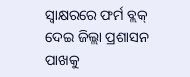ସ୍ବାକ୍ଷରରେ ଫର୍ମ ବ୍ଲକ୍ ଦେଇ ଜିଲ୍ଲା ପ୍ରଶାସନ ପାଖକୁ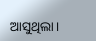ଆସୁଥିଲା।